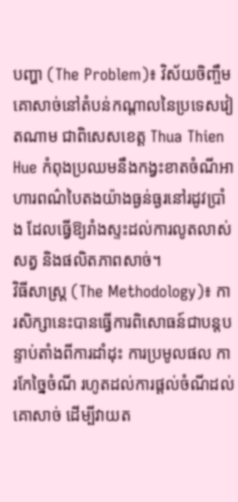បញ្ហា (The Problem)៖ វិស័យចិញ្ចឹមគោសាច់នៅតំបន់កណ្តាលនៃប្រទេសវៀតណាម ជាពិសេសខេត្ត Thua Thien Hue កំពុងប្រឈមនឹងកង្វះខាតចំណីអាហារពណ៌បៃតងយ៉ាងធ្ងន់ធ្ងរនៅរដូវប្រាំង ដែលធ្វើឱ្យរាំងស្ទះដល់ការលូតលាស់សត្វ និងផលិតភាពសាច់។
វិធីសាស្ត្រ (The Methodology)៖ ការសិក្សានេះបានធ្វើការពិសោធន៍ជាបន្តបន្ទាប់តាំងពីការដាំដុះ ការប្រមូលផល ការកែច្នៃចំណី រហូតដល់ការផ្តល់ចំណីដល់គោសាច់ ដើម្បីវាយត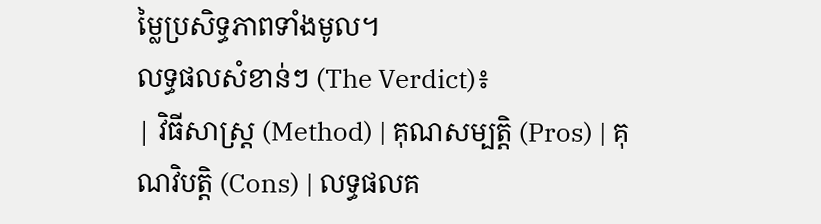ម្លៃប្រសិទ្ធភាពទាំងមូល។
លទ្ធផលសំខាន់ៗ (The Verdict)៖
| វិធីសាស្ត្រ (Method) | គុណសម្បត្តិ (Pros) | គុណវិបត្តិ (Cons) | លទ្ធផលគ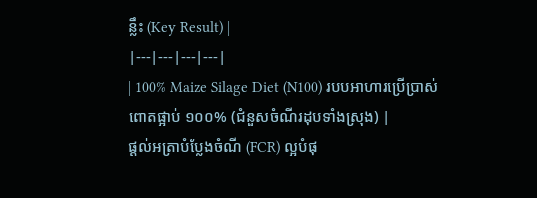ន្លឹះ (Key Result) |
|---|---|---|---|
| 100% Maize Silage Diet (N100) របបអាហារប្រើប្រាស់ពោតផ្អាប់ ១០០% (ជំនួសចំណីរដុបទាំងស្រុង) |
ផ្តល់អត្រាបំប្លែងចំណី (FCR) ល្អបំផុ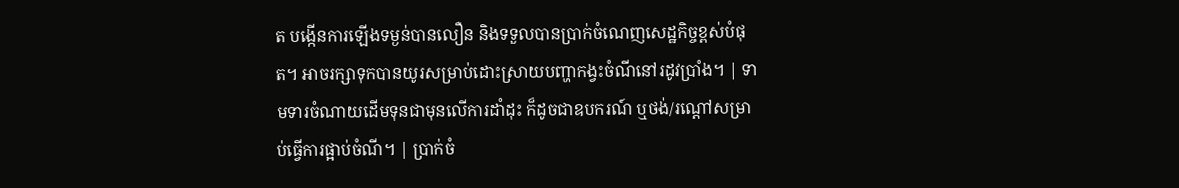ត បង្កើនការឡើងទម្ងន់បានលឿន និងទទួលបានប្រាក់ចំណេញសេដ្ឋកិច្ចខ្ពស់បំផុត។ អាចរក្សាទុកបានយូរសម្រាប់ដោះស្រាយបញ្ហាកង្វះចំណីនៅរដូវប្រាំង។ | ទាមទារចំណាយដើមទុនជាមុនលើការដាំដុះ ក៏ដូចជាឧបករណ៍ ឬថង់/រណ្តៅសម្រាប់ធ្វើការផ្អាប់ចំណី។ | ប្រាក់ចំ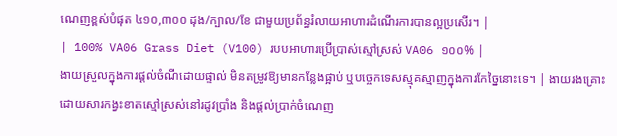ណេញខ្ពស់បំផុត ៤១០,៣០០ ដុង/ក្បាល/ខែ ជាមួយប្រព័ន្ធរំលាយអាហារដំណើរការបានល្អប្រសើរ។ |
| 100% VA06 Grass Diet (V100) របបអាហារប្រើប្រាស់ស្មៅស្រស់ VA06 ១០០% |
ងាយស្រួលក្នុងការផ្តល់ចំណីដោយផ្ទាល់ មិនតម្រូវឱ្យមានកន្លែងផ្អាប់ ឬបច្ចេកទេសស្មុគស្មាញក្នុងការកែច្នៃនោះទេ។ | ងាយរងគ្រោះដោយសារកង្វះខាតស្មៅស្រស់នៅរដូវប្រាំង និងផ្តល់ប្រាក់ចំណេញ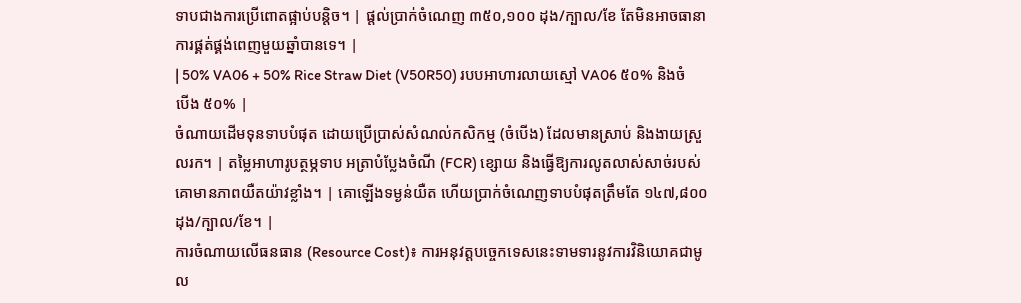ទាបជាងការប្រើពោតផ្អាប់បន្តិច។ | ផ្តល់ប្រាក់ចំណេញ ៣៥០,១០០ ដុង/ក្បាល/ខែ តែមិនអាចធានាការផ្គត់ផ្គង់ពេញមួយឆ្នាំបានទេ។ |
| 50% VA06 + 50% Rice Straw Diet (V50R50) របបអាហារលាយស្មៅ VA06 ៥០% និងចំបើង ៥០% |
ចំណាយដើមទុនទាបបំផុត ដោយប្រើប្រាស់សំណល់កសិកម្ម (ចំបើង) ដែលមានស្រាប់ និងងាយស្រួលរក។ | តម្លៃអាហារូបត្ថម្ភទាប អត្រាបំប្លែងចំណី (FCR) ខ្សោយ និងធ្វើឱ្យការលូតលាស់សាច់របស់គោមានភាពយឺតយ៉ាវខ្លាំង។ | គោឡើងទម្ងន់យឺត ហើយប្រាក់ចំណេញទាបបំផុតត្រឹមតែ ១៤៧,៨០០ ដុង/ក្បាល/ខែ។ |
ការចំណាយលើធនធាន (Resource Cost)៖ ការអនុវត្តបច្ចេកទេសនេះទាមទារនូវការវិនិយោគជាមូល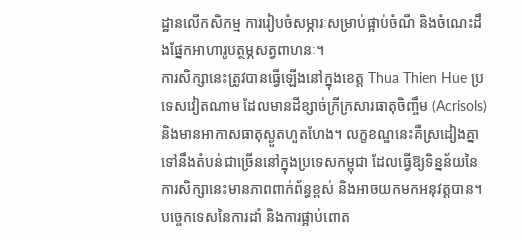ដ្ឋានលើកសិកម្ម ការរៀបចំសម្ភារៈសម្រាប់ផ្អាប់ចំណី និងចំណេះដឹងផ្នែកអាហារូបត្ថម្ភសត្វពាហនៈ។
ការសិក្សានេះត្រូវបានធ្វើឡើងនៅក្នុងខេត្ត Thua Thien Hue ប្រទេសវៀតណាម ដែលមានដីខ្សាច់ក្រីក្រសារធាតុចិញ្ចឹម (Acrisols) និងមានអាកាសធាតុស្ងួតហួតហែង។ លក្ខខណ្ឌនេះគឺស្រដៀងគ្នាទៅនឹងតំបន់ជាច្រើននៅក្នុងប្រទេសកម្ពុជា ដែលធ្វើឱ្យទិន្នន័យនៃការសិក្សានេះមានភាពពាក់ព័ន្ធខ្ពស់ និងអាចយកមកអនុវត្តបាន។
បច្ចេកទេសនៃការដាំ និងការផ្អាប់ពោត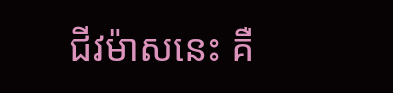ជីវម៉ាសនេះ គឺ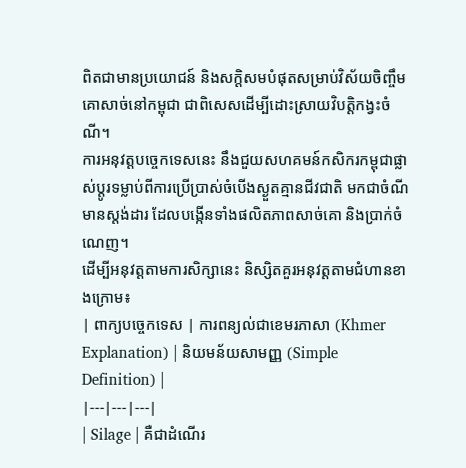ពិតជាមានប្រយោជន៍ និងសក្តិសមបំផុតសម្រាប់វិស័យចិញ្ចឹមគោសាច់នៅកម្ពុជា ជាពិសេសដើម្បីដោះស្រាយវិបត្តិកង្វះចំណី។
ការអនុវត្តបច្ចេកទេសនេះ នឹងជួយសហគមន៍កសិករកម្ពុជាផ្លាស់ប្តូរទម្លាប់ពីការប្រើប្រាស់ចំបើងស្ងួតគ្មានជីវជាតិ មកជាចំណីមានស្តង់ដារ ដែលបង្កើនទាំងផលិតភាពសាច់គោ និងប្រាក់ចំណេញ។
ដើម្បីអនុវត្តតាមការសិក្សានេះ និស្សិតគួរអនុវត្តតាមជំហានខាងក្រោម៖
| ពាក្យបច្ចេកទេស | ការពន្យល់ជាខេមរភាសា (Khmer Explanation) | និយមន័យសាមញ្ញ (Simple Definition) |
|---|---|---|
| Silage | គឺជាដំណើរ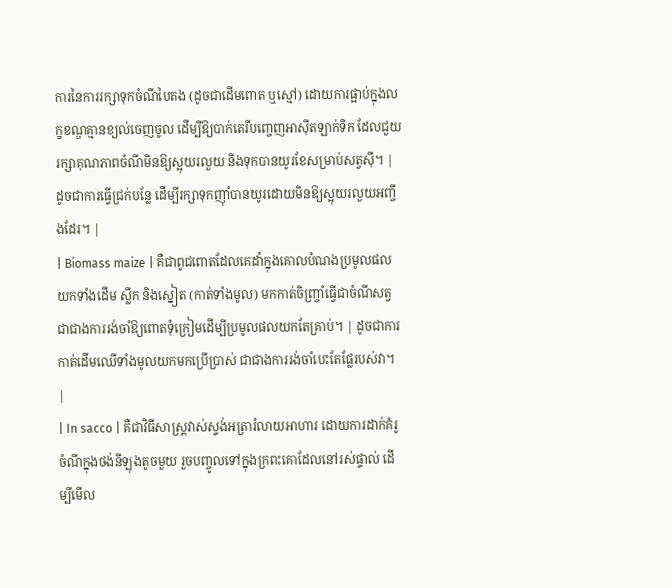ការនៃការរក្សាទុកចំណីបៃតង (ដូចជាដើមពោត ឬស្មៅ) ដោយការផ្អាប់ក្នុងលក្ខខណ្ឌគ្មានខ្យល់ចេញចូល ដើម្បីឱ្យបាក់តេរីបញ្ចេញអាស៊ីតឡាក់ទិក ដែលជួយរក្សាគុណភាពចំណីមិនឱ្យស្អុយរលួយ និងទុកបានយូរខែសម្រាប់សត្វស៊ី។ | ដូចជាការធ្វើជ្រក់បន្លែ ដើម្បីរក្សាទុកញ៉ាំបានយូរដោយមិនឱ្យស្អុយរលួយអញ្ចឹងដែរ។ |
| Biomass maize | គឺជាពូជពោតដែលគេដាំក្នុងគោលបំណងប្រមូលផលយកទាំងដើម ស្លឹក និងស្នៀត (កាត់ទាំងមូល) មកកាត់ចិញ្ច្រាំធ្វើជាចំណីសត្វ ជាជាងការរង់ចាំឱ្យពោតទុំក្រៀមដើម្បីប្រមូលផលយកតែគ្រាប់។ | ដូចជាការកាត់ដើមឈើទាំងមូលយកមកប្រើប្រាស់ ជាជាងការរង់ចាំបេះតែផ្លែរបស់វា។ |
| In sacco | គឺជាវិធីសាស្ត្រវាស់ស្ទង់អត្រារំលាយអាហារ ដោយការដាក់គំរូចំណីក្នុងថង់នីឡុងតូចមួយ រួចបញ្ចូលទៅក្នុងក្រពះគោដែលនៅរស់ផ្ទាល់ ដើម្បីមើល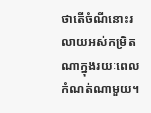ថាតើចំណីនោះរលាយអស់កម្រិតណាក្នុងរយៈពេលកំណត់ណាមួយ។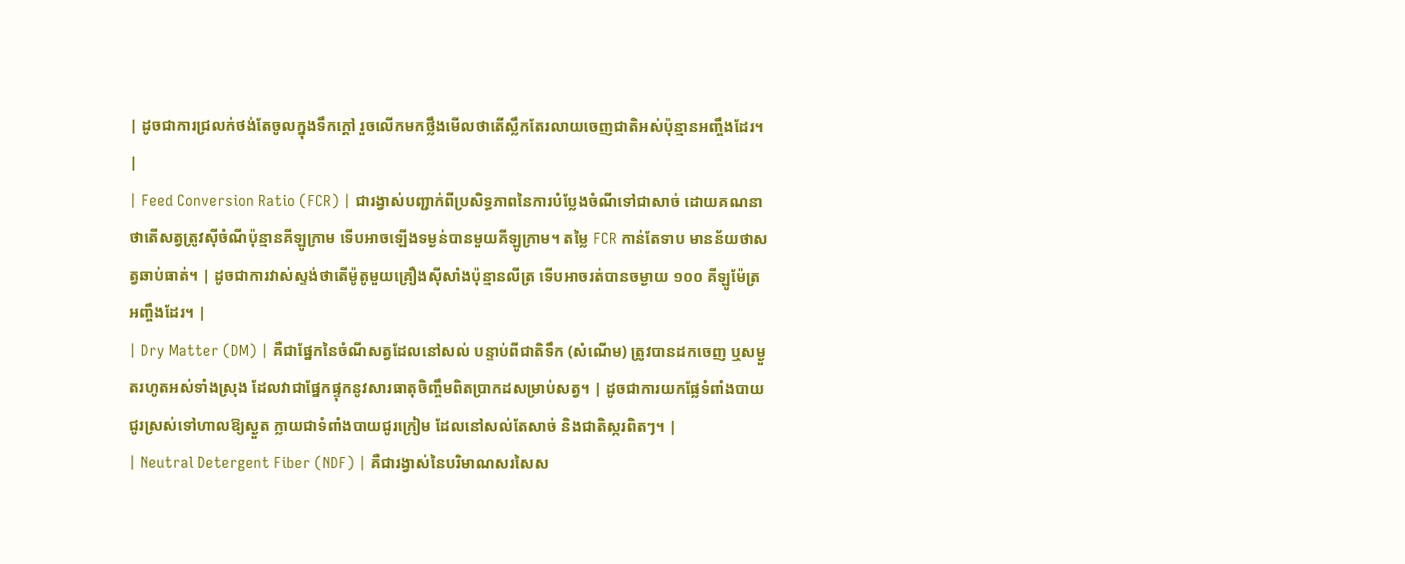| ដូចជាការជ្រលក់ថង់តែចូលក្នុងទឹកក្ដៅ រួចលើកមកថ្លឹងមើលថាតើស្លឹកតែរលាយចេញជាតិអស់ប៉ុន្មានអញ្ចឹងដែរ។ |
| Feed Conversion Ratio (FCR) | ជារង្វាស់បញ្ជាក់ពីប្រសិទ្ធភាពនៃការបំប្លែងចំណីទៅជាសាច់ ដោយគណនាថាតើសត្វត្រូវស៊ីចំណីប៉ុន្មានគីឡូក្រាម ទើបអាចឡើងទម្ងន់បានមួយគីឡូក្រាម។ តម្លៃ FCR កាន់តែទាប មានន័យថាសត្វឆាប់ធាត់។ | ដូចជាការវាស់ស្ទង់ថាតើម៉ូតូមួយគ្រឿងស៊ីសាំងប៉ុន្មានលីត្រ ទើបអាចរត់បានចម្ងាយ ១០០ គីឡូម៉ែត្រអញ្ចឹងដែរ។ |
| Dry Matter (DM) | គឺជាផ្នែកនៃចំណីសត្វដែលនៅសល់ បន្ទាប់ពីជាតិទឹក (សំណើម) ត្រូវបានដកចេញ ឬសម្ងួតរហូតអស់ទាំងស្រុង ដែលវាជាផ្នែកផ្ទុកនូវសារធាតុចិញ្ចឹមពិតប្រាកដសម្រាប់សត្វ។ | ដូចជាការយកផ្លែទំពាំងបាយជូរស្រស់ទៅហាលឱ្យស្ងួត ក្លាយជាទំពាំងបាយជូរក្រៀម ដែលនៅសល់តែសាច់ និងជាតិស្ករពិតៗ។ |
| Neutral Detergent Fiber (NDF) | គឺជារង្វាស់នៃបរិមាណសរសៃស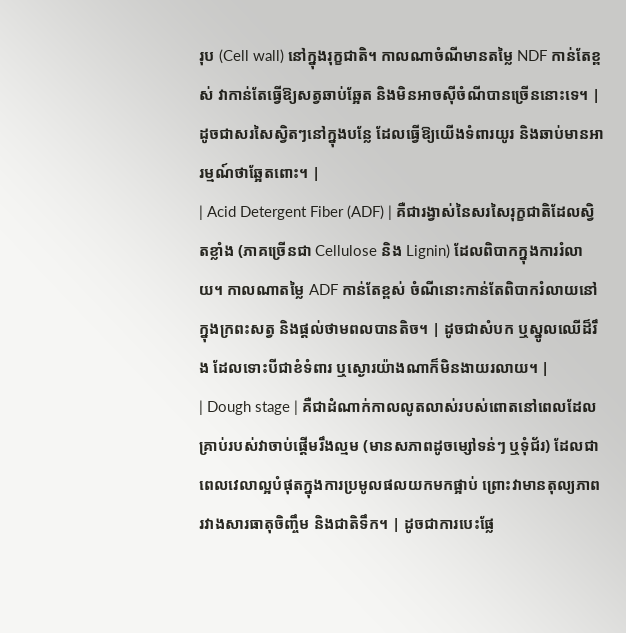រុប (Cell wall) នៅក្នុងរុក្ខជាតិ។ កាលណាចំណីមានតម្លៃ NDF កាន់តែខ្ពស់ វាកាន់តែធ្វើឱ្យសត្វឆាប់ឆ្អែត និងមិនអាចស៊ីចំណីបានច្រើននោះទេ។ | ដូចជាសរសៃស្វិតៗនៅក្នុងបន្លែ ដែលធ្វើឱ្យយើងទំពារយូរ និងឆាប់មានអារម្មណ៍ថាឆ្អែតពោះ។ |
| Acid Detergent Fiber (ADF) | គឺជារង្វាស់នៃសរសៃរុក្ខជាតិដែលស្វិតខ្លាំង (ភាគច្រើនជា Cellulose និង Lignin) ដែលពិបាកក្នុងការរំលាយ។ កាលណាតម្លៃ ADF កាន់តែខ្ពស់ ចំណីនោះកាន់តែពិបាករំលាយនៅក្នុងក្រពះសត្វ និងផ្តល់ថាមពលបានតិច។ | ដូចជាសំបក ឬស្នូលឈើដ៏រឹង ដែលទោះបីជាខំទំពារ ឬស្ងោរយ៉ាងណាក៏មិនងាយរលាយ។ |
| Dough stage | គឺជាដំណាក់កាលលូតលាស់របស់ពោតនៅពេលដែលគ្រាប់របស់វាចាប់ផ្តើមរឹងល្មម (មានសភាពដូចម្សៅទន់ៗ ឬទុំជ័រ) ដែលជាពេលវេលាល្អបំផុតក្នុងការប្រមូលផលយកមកផ្អាប់ ព្រោះវាមានតុល្យភាពរវាងសារធាតុចិញ្ចឹម និងជាតិទឹក។ | ដូចជាការបេះផ្លែ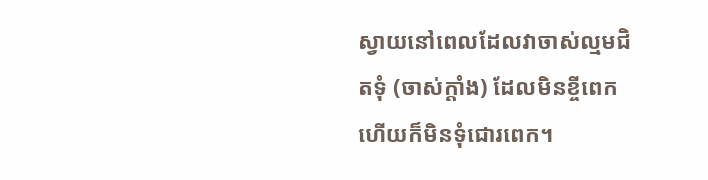ស្វាយនៅពេលដែលវាចាស់ល្មមជិតទុំ (ចាស់ក្ដាំង) ដែលមិនខ្ចីពេក ហើយក៏មិនទុំជោរពេក។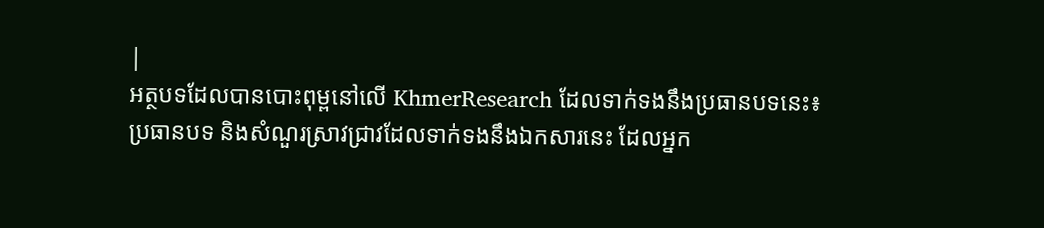|
អត្ថបទដែលបានបោះពុម្ពនៅលើ KhmerResearch ដែលទាក់ទងនឹងប្រធានបទនេះ៖
ប្រធានបទ និងសំណួរស្រាវជ្រាវដែលទាក់ទងនឹងឯកសារនេះ ដែលអ្នក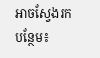អាចស្វែងរកបន្ថែម៖